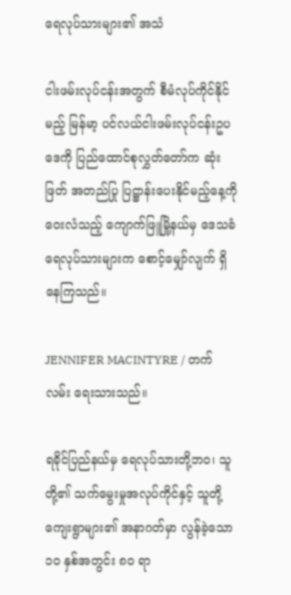ရေလုပ်သားများ၏ အသံ

ငါးဖမ်းလုပ်ငန်းအတွက် စီမံလုပ်ကိုင်နိုင်မည့် မြန်မာ့ ပင်လယ်ငါးဖမ်းလုပ်ငန်းဥပဒေကို ပြည်ထောင်စုလွှတ်တော်က ဆုံးဖြတ် အတည်ပြု ပြဋ္ဌာန်းပေးနိုင်မည့်နေ့ကို ဝေးလံသည့် ကျောက်ဖြူမြို့နယ်မှ ဒေသခံ ရေလုပ်သားများက စောင့်မျှော်လျက် ရှိနေကြသည်။

JENNIFER MACINTYRE / တက်လမ်း ရေးသားသည်။

ရခိုင်ပြည်နယ်မှ ရေလုပ်သားတို့ဘဝ၊ သူတို့၏ သက်မွေးမှုအလုပ်ကိုင်နှင့် သူတို့ကျေးရွာများ၏ အနာဂတ်မှာ လွန်ခဲ့သော ၁၀ နှစ်အတွင်း ၈၀ ရာ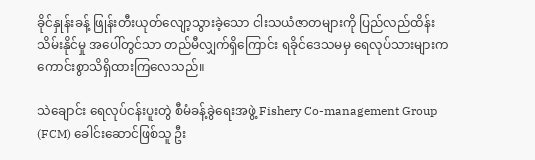ခိုင်နှုန်းခန့် ဖြုန်းတီးယုတ်လျော့သွားခဲ့သော ငါးသယံဇာတများကို ပြည်လည်ထိန်းသိမ်းနိုင်မှု အပေါ်တွင်သာ တည်မီလျှက်ရှိကြောင်း ရခိုင်ဒေသမမှ ရေလုပ်သားများက ကောင်းစွာသိရှိထားကြလေသည်။

သဲချောင်း ရေလုပ်ငန်းပူးတွဲ စီမံခန့်ခွဲရေးအဖွဲ့ Fishery Co-management Group (FCM) ခေါင်းဆောင်ဖြစ်သူ ဦး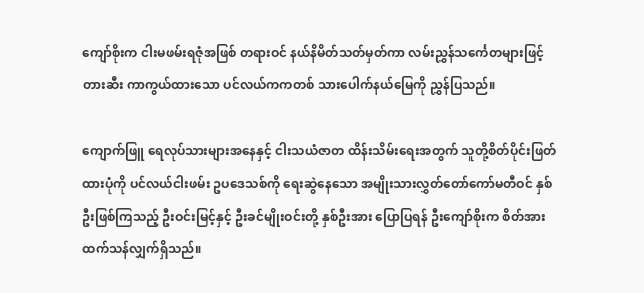ကျော်စိုးက ငါးမဖမ်းရဇုံအဖြစ် တရားဝင် နယ်နိမိတ်သတ်မှတ်ကာ လမ်းညွှန်သင်္ကေတများဖြင့် တားဆီး ကာကွယ်ထားသော ပင်လယ်ကကတစ် သားပေါက်နယ်မြေကို ညွှန်ပြသည်။

ကျောက်ဖြူ ရေလုပ်သားများအနေနှင့် ငါးသယံဇာတ ထိန်းသိမ်းရေးအတွက် သူတို့စိတ်ပိုင်းဖြတ်ထားပုံကို ပင်လယ်ငါးဖမ်း ဥပဒေသစ်ကို ရေးဆွဲနေသော အမျိုးသားလွှတ်တော်ကော်မတီဝင် နှစ်ဦးဖြစ်ကြသည့် ဦးဝင်းမြင့်နှင့် ဦးခင်မျိုးဝင်းတို့ နှစ်ဦးအား ပြောပြရန် ဦးကျော်စိုးက စိတ်အားထက်သန်လျှက်ရှိသည်။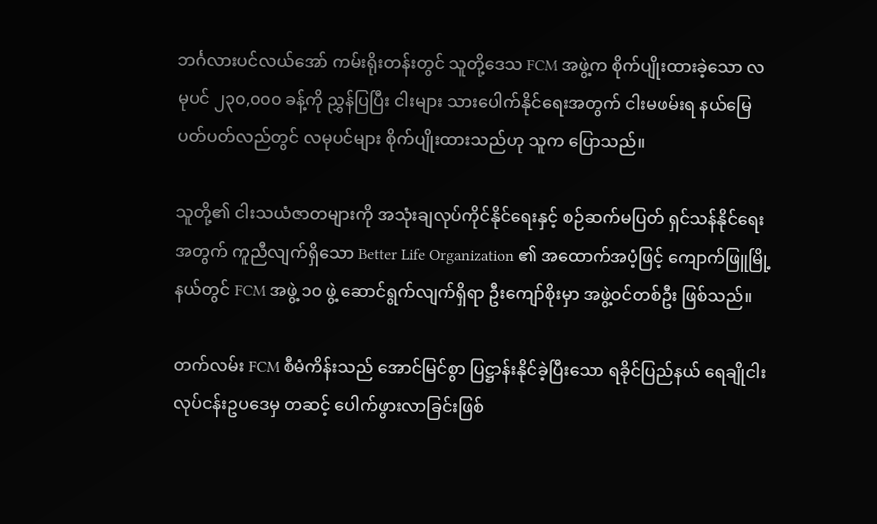ဘင်္ဂလားပင်လယ်အော် ကမ်းရိုးတန်းတွင် သူတို့ဒေသ FCM အဖွဲ့က စိုက်ပျိုးထားခဲ့သော လမုပင် ၂၃၀,၀၀၀ ခန့်ကို ညွှန်ပြပြီး ငါးများ သားပေါက်နိုင်ရေးအတွက် ငါးမဖမ်းရ နယ်မြေပတ်ပတ်လည်တွင် လမုပင်များ စိုက်ပျိုးထားသည်ဟု သူက ပြောသည်။

သူတို့၏ ငါးသယံဇာတများကို အသုံးချလုပ်ကိုင်နိုင်ရေးနှင့် စဉ်ဆက်မပြတ် ရှင်သန်နိုင်ရေးအတွက် ကူညီလျက်ရှိသော Better Life Organization ၏ အထောက်အပံ့ဖြင့် ကျောက်ဖြူမြို့နယ်တွင် FCM အဖွဲ့ ၁၀ ဖွဲ့ ဆောင်ရွက်လျက်ရှိရာ ဦးကျော်စိုးမှာ အဖွဲ့ဝင်တစ်ဦး ဖြစ်သည်။

တက်လမ်း FCM စီမံကိန်းသည် အောင်မြင်စွာ ပြဋ္ဌာန်းနိုင်ခဲ့ပြီးသော ရခိုင်ပြည်နယ် ရေချိုငါးလုပ်ငန်းဥပဒေမှ တဆင့် ပေါက်ဖွားလာခြင်းဖြစ်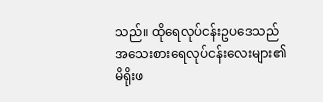သည်။ ထိုရေလုပ်ငန်းဥပဒေသည် အသေးစားရေလုပ်ငန်းလေးများ၏ မိရိုးဖ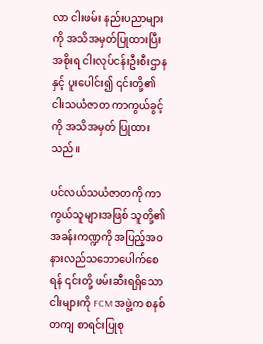လာ ငါးဖမ်း နည်းပညာများကို အသိအမှတ်ပြုထားပြီး အစိုးရ ငါးလုပ်ငန်းဦးစီးဌာနနှင့် ပူးပေါင်း၍ ၎င်းတို့၏ ငါးသယံဇာတ ကာကွယ်ခွင့်ကို အသိအမှတ် ပြုထားသည်။

ပင်လယ်သယံဇာတကို ကာကွယ်သူများအဖြစ် သူတို့၏ အခန်းကဏ္ဍကို အပြည့်အဝ နားလည်သဘောပေါက်စေရန် ၎င်းတို့ ဖမ်းဆီးရရှိသော ငါးများကို FCM အဖွဲ့က စနစ်တကျ စာရင်းပြုစု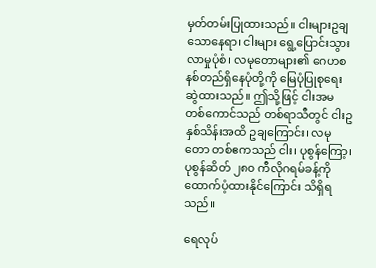မှတ်တမ်းပြုထားသည်။ ငါးများဥချသောနေရာ၊ ငါးများ ရွေ့ပြောင်းသွားလာမှုပုံစံ၊ လမုတောများ၏ ဂေဟစနစ်တည်ရှိနေပုံတို့ကို မြေပုံပြုစုရေးဆွဲထားသည်။ ဤသို့ဖြင့် ငါးအမ တစ်ကောင်သည် တစ်ရာသီတွင် ငါးဥ နှစ်သိန်းအထိ ဥချကြောင်း၊ လမုတော တစ်ဧကသည် ငါး၊ ပုစွန်ကြော့၊ ပုစွန်ဆိတ် ၂၈၀ ကီလိုဂရမ်ခန့်ကို ထောက်ပံ့ထားနိုင်ကြောင်း သိရှိရသည်။

ရေလုပ်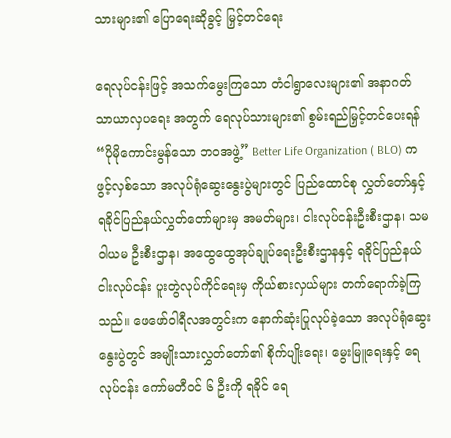သားများ၏ ပြောရေးဆိုခွင့် မြှင့်တင်ရေး

ရေလုပ်ငန်းဖြင့် အသက်မွေးကြသော တံငါရွာလေးများ၏ အနာဂတ် သာယာလှပရေး အတွက် ရေလုပ်သားများ၏ စွမ်းရည်မြှင့်တင်ပေးရန် “ပိုမိုကောင်းမွန်သော ဘဝအဖွဲ့” Better Life Organization ( BLO) က ဖွင့်လှစ်သော အလုပ်ရုံဆွေးနွေးပွဲများတွင် ပြည်ထောင်စု လွှတ်တော်နှင့် ရခိုင်ပြည်နယ်လွှတ်တော်များမှ အမတ်များ၊ ငါးလုပ်ငန်းဦးစီးဌာန၊ သမဝါယမ ဦးစီးဌာန၊ အထွေထွေအုပ်ချုပ်ရေးဦးစီးဌာနနှင့် ရခိုင်ပြည်နယ် ငါးလုပ်ငန်း ပူးတွဲလုပ်ကိုင်ရေးမှ ကိုယ်စားလှယ်များ တက်ရောက်ခဲ့ကြသည်။ ဖေဖော်ဝါရီလအတွင်းက နောက်ဆုံးပြုလုပ်ခဲ့သော အလုပ်ရုံဆွေးနွေးပွဲတွင် အမျိုးသားလွှတ်တော်၏ စိုက်ပျိုးရေး၊ မွေးမြူရေးနှင့် ရေလုပ်ငန်း ကော်မတီဝင် ၆ ဦးကို ရခိုင် ရေ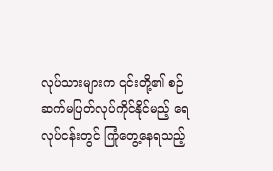လုပ်သားများက ၎င်းတို့၏ စဉ်ဆက်မပြတ်လုပ်ကိုင်နိုင်မည့် ရေလုပ်ငန်းတွင် ကြုံတွေ့နေရသည့်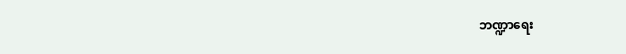ဘဏ္ဍာရေး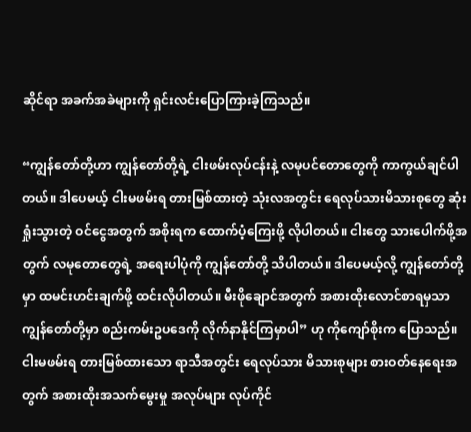ဆိုင်ရာ အခက်အခဲများကို ရှင်းလင်းပြောကြားခဲ့ကြသည်။

“ကျွန်တော်တို့ဟာ ကျွန်တော်တို့ရဲ့ ငါးဖမ်းလုပ်ငန်းနဲ့ လမုပင်တောတွေကို ကာကွယ်ချင်ပါတယ်။ ဒါပေမယ့် ငါးမဖမ်းရ တားမြစ်ထားတဲ့ သုံးလအတွင်း ရေလုပ်သားမိသားစုတွေ ဆုံးရှုံးသွားတဲ့ ဝင်ငွေအတွက် အစိုးရက ထောက်ပံ့ကြေးဖို့ လိုပါတယ်။ ငါးတွေ သားပေါက်ဖို့အတွက် လမုတောတွေရဲ့ အရေးပါပုံကို ကျွန်တော်တို့ သိပါတယ်။ ဒါပေမယ့်လို့ ကျွန်တော်တို့မှာ ထမင်းဟင်းချက်ဖို့ ထင်းလိုပါတယ်။ မီးဖိုချောင်အတွက် အစားထိုးလောင်စာရမှသာ ကျွန်တော်တို့မှာ စည်းကမ်းဥပဒေကို လိုက်နာနိုင်ကြမှာပါ” ဟု ကိုကျော်စိုးက ပြောသည်။ ငါးမဖမ်းရ တားမြစ်ထားသော ရာသီအတွင်း ရေလုပ်သား မိသားစုများ စားဝတ်နေရေးအတွက် အစားထိုးအသက်မွေးမှု အလုပ်များ လုပ်ကိုင်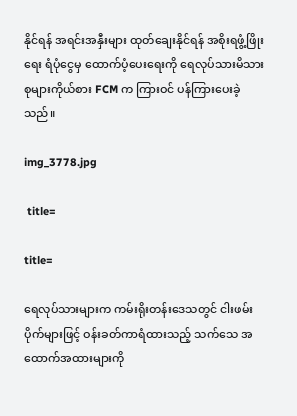နိုင်ရန် အရင်းအနှီးများ ထုတ်ချေးနိုင်ရန် အစိုးရဖွံ့ဖြိုးရေး ရံပုံငွေမှ ထောက်ပံ့ပေးရေးကို ရေလုပ်သားမိသားစုများကိုယ်စား FCM က ကြားဝင် ပန်ကြားပေးခဲ့သည်။

img_3778.jpg

 title=

title=

ရေလုပ်သားများက ကမ်းရိုးတန်းဒေသတွင် ငါးဖမ်းပိုက်များဖြင့် ဝန်းခတ်ကာရံထားသည့် သက်သေ အထောက်အထားများကို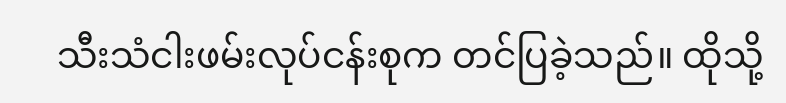သီးသံငါးဖမ်းလုပ်ငန်းစုက တင်ပြခဲ့သည်။ ထိုသို့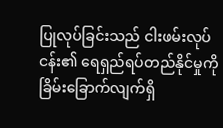ပြုလုပ်ခြင်းသည် ငါးဖမ်းလုပ်ငန်း၏ ရေရှည်ရပ်တည်နိုင်မှုကို ခြိမ်းခြောက်လျက်ရှိ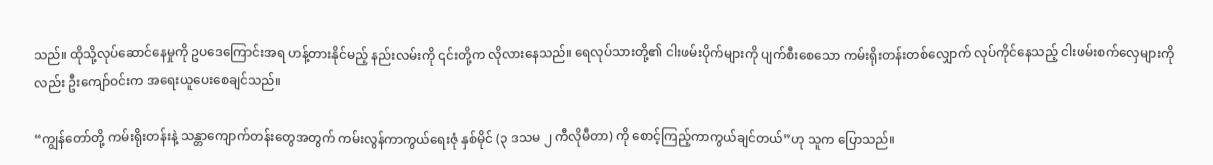သည်။ ထိုသို့လုပ်ဆောင်နေမှုကို ဥပဒေကြောင်းအရ ဟန့်တားနိုင်မည့် နည်းလမ်းကို ၎င်းတို့က လိုလားနေသည်။ ရေလုပ်သားတို့၏ ငါးဖမ်းပိုက်များကို ပျက်စီးစေသော ကမ်းရိုးတန်းတစ်လျှောက် လုပ်ကိုင်နေသည့် ငါးဖမ်းစက်လှေများကိုလည်း ဦးကျော်ဝင်းက အရေးယူပေးစေချင်သည်။

“ကျွန်တော်တို့ ကမ်းရိုးတန်းနဲ့ သန္တာကျောက်တန်းတွေအတွက် ကမ်းလွန်ကာကွယ်ရေးဇုံ နှစ်မိုင် (၃ ဒသမ ၂ ကီလိုမီတာ) ကို စောင့်ကြည့်ကာကွယ်ချင်တယ်”ဟု သူက ပြောသည်။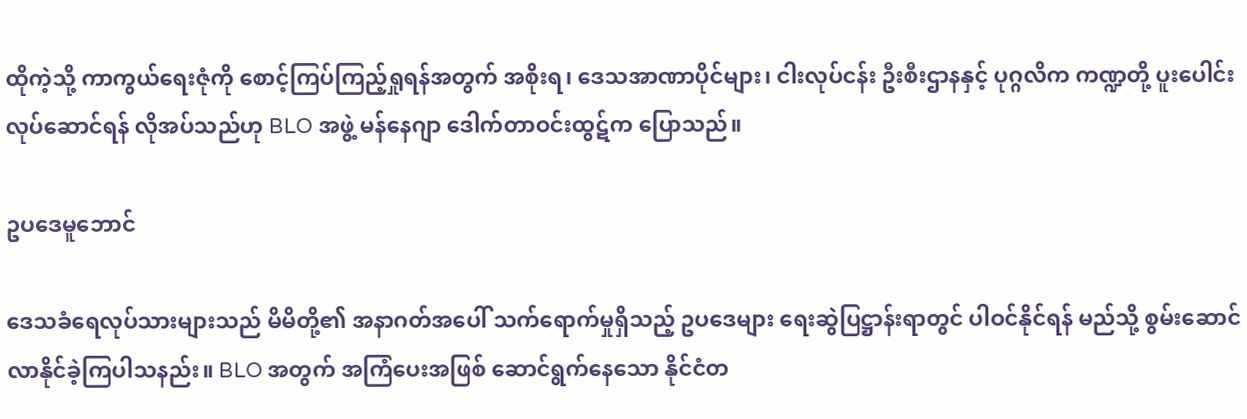ထိုကဲ့သို့ ကာကွယ်ရေးဇုံကို စောင့်ကြပ်ကြည့်ရှုရန်အတွက် အစိုးရ၊ ဒေသအာဏာပိုင်များ၊ ငါးလုပ်ငန်း ဦးစီးဌာနနှင့် ပုဂ္ဂလိက ကဏ္ဍတို့ ပူးပေါင်းလုပ်ဆောင်ရန် လိုအပ်သည်ဟု BLO အဖွဲ့ မန်နေဂျာ ဒေါက်တာဝင်းထွဋ်က ပြောသည်။

ဥပဒေမူဘောင်

ဒေသခံရေလုပ်သားများသည် မိမိတို့၏ အနာဂတ်အပေါ် သက်ရောက်မှုရှိသည့် ဥပဒေများ ရေးဆွဲပြဋ္ဌာန်းရာတွင် ပါဝင်နိုင်ရန် မည်သို့ စွမ်းဆောင်လာနိုင်ခဲ့ကြပါသနည်း။ BLO အတွက် အကြံပေးအဖြစ် ဆောင်ရွက်နေသော နိုင်ငံတ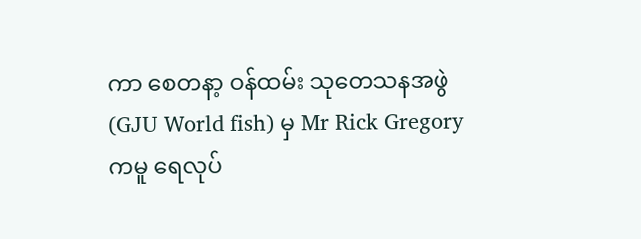ကာ စေတနာ့ ဝန်ထမ်း သုတေသနအဖွဲ (GJU World fish) မှ Mr Rick Gregory ကမူ ရေလုပ်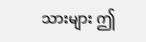သားများ ဤ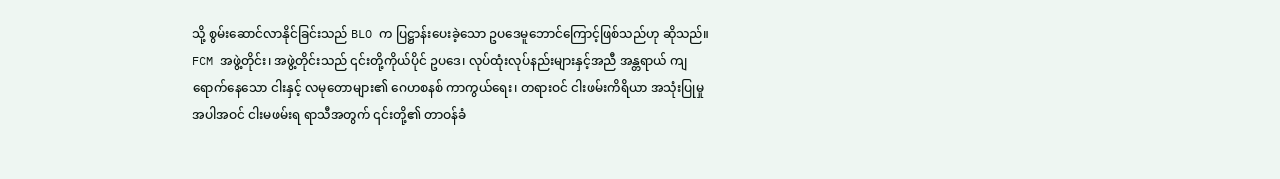သို့ စွမ်းဆောင်လာနိုင်ခြင်းသည် BLO က ပြဋ္ဌာန်းပေးခဲ့သော ဥပဒေမူဘောင်ကြောင့်ဖြစ်သည်ဟု ဆိုသည်။ FCM အဖွဲ့တိုင်း၊ အဖွဲ့တိုင်းသည် ၎င်းတို့ကိုယ်ပိုင် ဥပဒေ၊ လုပ်ထုံးလုပ်နည်းများနှင့်အညီ အန္တရာယ် ကျရောက်နေသော ငါးနှင့် လမုတောများ၏ ဂေဟစနစ် ကာကွယ်ရေး၊ တရားဝင် ငါးဖမ်းကိရိယာ အသုံးပြုမှု အပါအဝင် ငါးမဖမ်းရ ရာသီအတွက် ၎င်းတို့၏ တာဝန်ခံ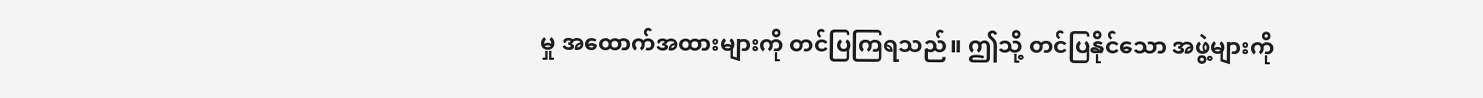မှု အထောက်အထားများကို တင်ပြကြရသည်။ ဤသို့ တင်ပြနိုင်သော အဖွဲ့များကို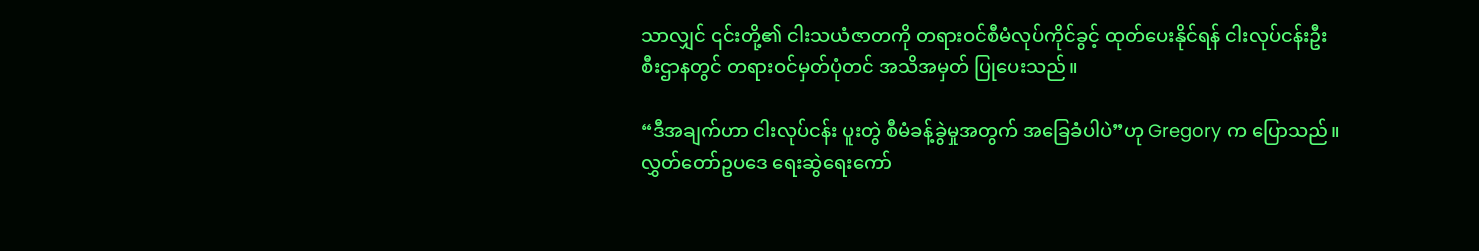သာလျှင် ၎င်းတို့၏ ငါးသယံဇာတကို တရားဝင်စီမံလုပ်ကိုင်ခွင့် ထုတ်ပေးနိုင်ရန် ငါးလုပ်ငန်းဦးစီးဌာနတွင် တရားဝင်မှတ်ပုံတင် အသိအမှတ် ပြုပေးသည်။

“ဒီအချက်ဟာ ငါးလုပ်ငန်း ပူးတွဲ စီမံခန့်ခွဲမှုအတွက် အခြေခံပါပဲ”ဟု Gregory က ပြောသည်။ လွှတ်တော်ဥပဒေ ရေးဆွဲရေးကော်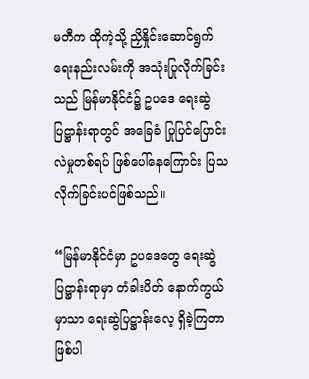မတီက ထိုကဲ့သို့ ညှိနှိုင်းဆောင်ရွက်ရေးနည်းလမ်းကို အသုံးပြုလိုက်ခြင်းသည် မြန်မာနိုင်ငံ၌ ဥပဒေ ရေးဆွဲပြဋ္ဌာန်းရာတွင် အခြေခံ ပြုပြင်ပြောင်းလဲမှုတစ်ရပ် ဖြစ်ပေါ်နေကြောင်း ပြသလိုက်ခြင်းပင်ဖြစ်သည်။

“မြန်မာနိုင်ငံမှာ ဥပဒေတွေ ရေးဆွဲပြဋ္ဌာန်းရာမှာ တံခါးပိတ် နောက်ကွယ်မှာသာ ရေးဆွဲပြဋ္ဌာန်းလေ့ ရှိခဲ့ကြတာဖြစ်ပါ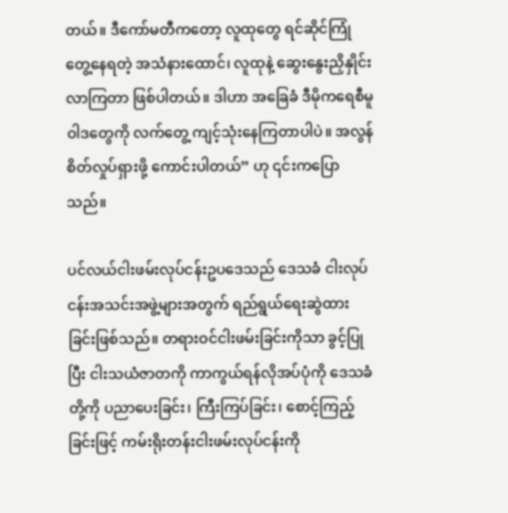တယ်။ ဒီကော်မတီကတော့ လူထုတွေ ရင်ဆိုင်ကြုံတွေ့နေရတဲ့ အသံနားထောင်၊ လူထုနဲ့ ဆွေးနွေးညှိနှိုင်းလာကြတာ ဖြစ်ပါတယ်။ ဒါဟာ အခြေခံ ဒီမိုကရေစီမူဝါဒတွေကို လက်တွေ့ ကျင့်သုံးနေကြတာပါပဲ။ အလွန်စိတ်လှုပ်ရှားဖို့ ကောင်းပါတယ်” ဟု ၎င်းကပြောသည်။

ပင်လယ်ငါးဖမ်းလုပ်ငန်းဥပဒေသည် ဒေသခံ ငါးလုပ်ငန်းအသင်းအဖွဲ့များအတွက် ရည်ရွယ်ရေးဆွဲထားခြင်းဖြစ်သည်။ တရားဝင်ငါးဖမ်းခြင်းကိုသာ ခွင့်ပြုပြီး ငါးသယံဇာတကို ကာကွယ်ရန်လိုအပ်ပုံကို ဒေသခံတို့ကို ပညာပေးခြင်း၊ ကြီးကြပ်ခြင်း၊ စောင့်ကြည့်ခြင်းဖြင့် ကမ်းရိုးတန်းငါးဖမ်းလုပ်ငန်းကို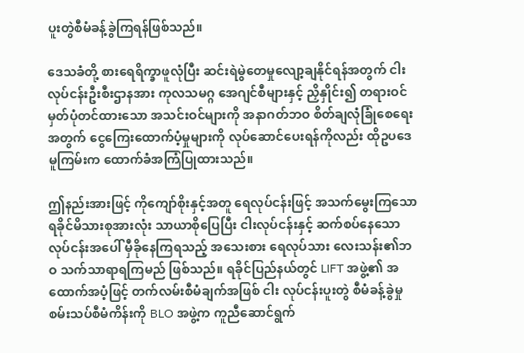ပူးတွဲစီမံခန့်ခွဲကြရန်ဖြစ်သည်။

ဒေသခံတို့ စားရေရိက္ခာဖူလုံပြီး ဆင်းရဲမွဲတေမှုလျော့ချနိုင်ရန်အတွက် ငါးလုပ်ငန်းဦးစီးဌာနအား ကုလသမဂ္ဂ အေဂျင်စီများနှင့် ညှိနှိုင်း၍ တရားဝင်မှတ်ပုံတင်ထားသော အသင်းဝင်များကို အနာဂတ်ဘဝ စိတ်ချလုံခြုံစေရေးအတွက် ငွေကြေးထောက်ပံ့မှုများကို လုပ်ဆောင်ပေးရန်ကိုလည်း ထိုဥပဒေမူကြမ်းက ထောက်ခံအကြံပြုထားသည်။

ဤနည်းအားဖြင့် ကိုကျော်စိုးနှင့်အတူ ရေလုပ်ငန်းဖြင့် အသက်မွေးကြသော ရခိုင်မိသားစုအားလုံး သာယာစိုပြေပြီး ငါးလုပ်ငန်းနှင့် ဆက်စပ်နေသော လုပ်ငန်းအပေါ် မှီခိုနေကြရသည့် အသေးစား ရေလုပ်သား လေးသန်း၏ဘဝ သက်သာရာရကြမည် ဖြစ်သည်။ ရခိုင်ပြည်နယ်တွင် LIFT အဖွဲ့၏ အထောက်အပံ့ဖြင့် တက်လမ်းစီမံချက်အဖြစ် ငါး လုပ်ငန်းပူးတွဲ စီမံခန့်ခွဲမှုစမ်းသပ်စီမံကိန်းကို BLO အဖွဲ့က ကူညီဆောင်ရွက်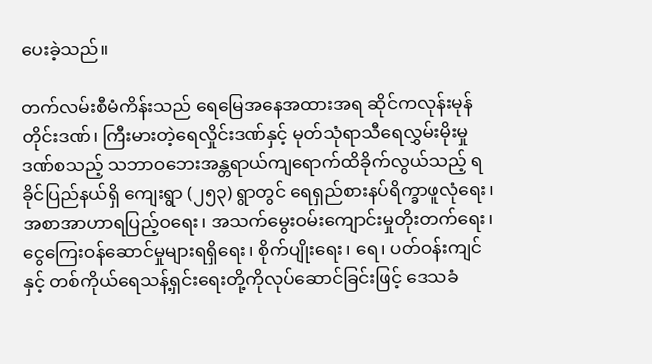ပေးခဲ့သည်။

တက်လမ်းစီမံကိန်းသည် ရေမြေအနေအထားအရ ဆိုင်ကလုန်းမုန်တိုင်းဒဏ်၊ ကြီးမားတဲ့ရေလှိုင်းဒဏ်နှင့် မုတ်သုံရာသီရေလွှမ်းမိုးမှုဒဏ်စသည့် သဘာဝဘေးအန္တရာယ်ကျရောက်ထိခိုက်လွယ်သည့် ရခိုင်ပြည်နယ်ရှိ ကျေးရွာ (၂၅၃) ရွာတွင် ရေရှည်စားနပ်ရိက္ခာဖူလုံရေး၊ အစာအာဟာရပြည့်ဝရေး၊ အသက်မွေးဝမ်းကျောင်းမှုတိုးတက်ရေး၊ ငွေကြေးဝန်ဆောင်မှုများရရှိရေး၊ စိုက်ပျိုးရေး၊ ရေ၊ ပတ်ဝန်းကျင်နှင့် တစ်ကိုယ်ရေသန့်ရှင်းရေးတို့ကိုလုပ်ဆောင်ခြင်းဖြင့် ဒေသခံ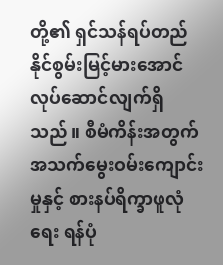တို့၏ ရှင်သန်ရပ်တည်နိုင်စွမ်းမြင့်မားအောင် လုပ်ဆောင်လျက်ရှိသည်။ စီမံကိန်းအတွက် အသက်မွေးဝမ်းကျောင်းမှုနှင့် စားနပ်ရိက္ခာဖူလုံရေး ရန်ပုံ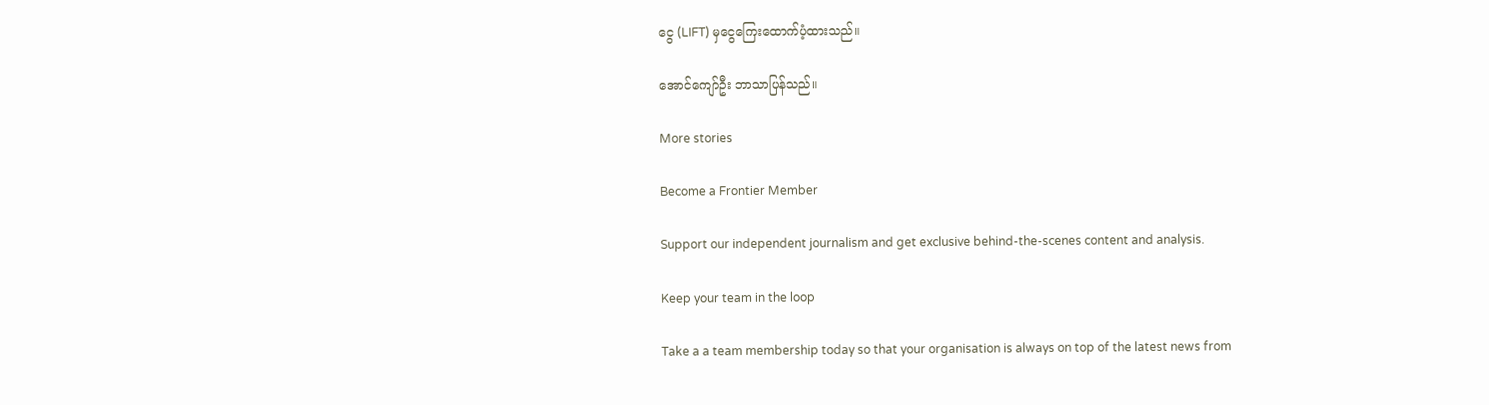ငွေ (LIFT) မှငွေကြေးထောက်ပံ့ထားသည်။

အောင်ကျော်ဦး ဘာသာပြန်သည်။

More stories

Become a Frontier Member

Support our independent journalism and get exclusive behind-the-scenes content and analysis.

Keep your team in the loop

Take a a team membership today so that your organisation is always on top of the latest news from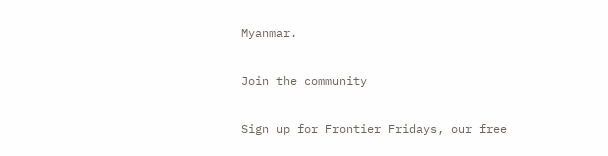Myanmar.

Join the community

Sign up for Frontier Fridays, our free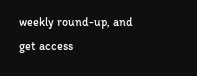weekly round-up, and get access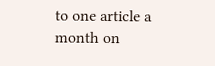to one article a month on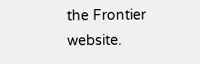the Frontier website.